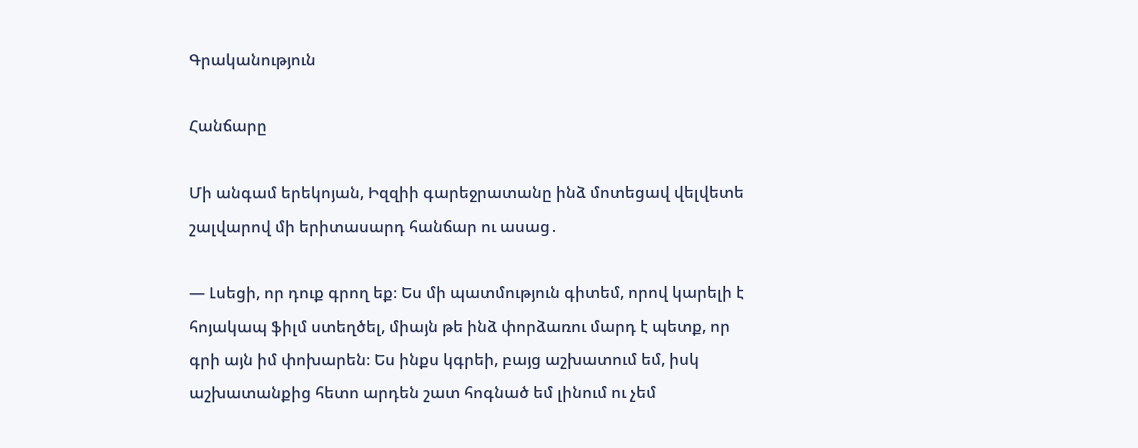Գրականություն

Հանճարը

Մի անգամ երեկոյան, Իզզիի գարեջրատանը ինձ մոտեցավ վելվետե շալվարով մի երիտասարդ հանճար ու ասաց․

― Լսեցի, որ դուք գրող եք։ Ես մի պատմություն գիտեմ, որով կարելի է հոյակապ ֆիլմ ստեղծել, միայն թե ինձ փորձառու մարդ է պետք, որ գրի այն իմ փոխարեն։ Ես ինքս կգրեի, բայց աշխատում եմ, իսկ աշխատանքից հետո արդեն շատ հոգնած եմ լինում ու չեմ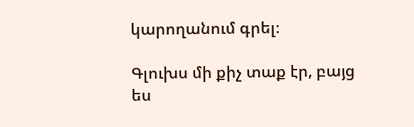կարողանում գրել։

Գլուխս մի քիչ տաք էր, բայց ես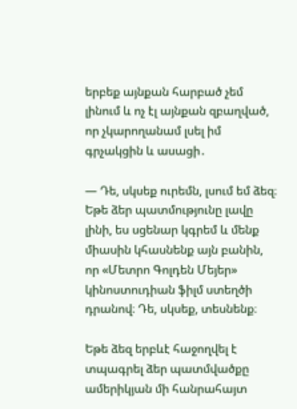երբեք այնքան հարբած չեմ լինում և ոչ էլ այնքան զբաղված, որ չկարողանամ լսել իմ գրչակցին և ասացի․

― Դե, սկսեք ուրեմն, լսում եմ ձեզ։ Եթե ձեր պատմությունը լավը լինի, ես սցենար կգրեմ և մենք միասին կհասնենք այն բանին, որ «Մետրո Գոլդեն Մեյեր» կինոստուդիան ֆիլմ ստեղծի դրանով։ Դե, սկսեք, տեսնենք։

Եթե ձեզ երբևէ հաջողվել է տպագրել ձեր պատմվածքը ամերիկյան մի հանրահայտ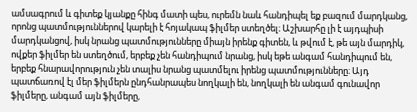ամսագրում և գիտեք կյանքը հինգ մատի պես, ուրեմն նաև հանդիպել եք բազում մարդկանց, որոնց պատմություններով կարելի է հոյակապ ֆիլմեր ստեղծել։ Աշխարհը լի է այդպիսի մարդկանցով, իսկ նրանց պատմությունները միայն իրենք գիտեն, և թվում է, թե այն մարդիկ, ովքեր ֆիլմեր են ստեղծում, երբեք չեն հանդիպում նրանց, իսկ եթե անգամ հանդիպում են, երբեք հնարավորություն չեն տալիս նրանց պատմելու իրենց պատմությունները։ Այդ պատճառով էլ մեր ֆիլմերն ընդհանրապես նողկալի են, նողկալի են անգամ գունավոր ֆիլմերը, անգամ այն ֆիլմերը,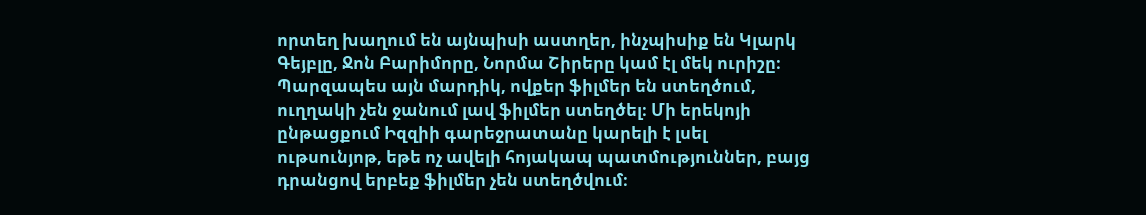որտեղ խաղում են այնպիսի աստղեր, ինչպիսիք են Կլարկ Գեյբլը, Ջոն Բարիմորը, Նորմա Շիրերը կամ էլ մեկ ուրիշը։ Պարզապես այն մարդիկ, ովքեր ֆիլմեր են ստեղծում, ուղղակի չեն ջանում լավ ֆիլմեր ստեղծել։ Մի երեկոյի ընթացքում Իզզիի գարեջրատանը կարելի է լսել ութսունյոթ, եթե ոչ ավելի հոյակապ պատմություններ, բայց դրանցով երբեք ֆիլմեր չեն ստեղծվում։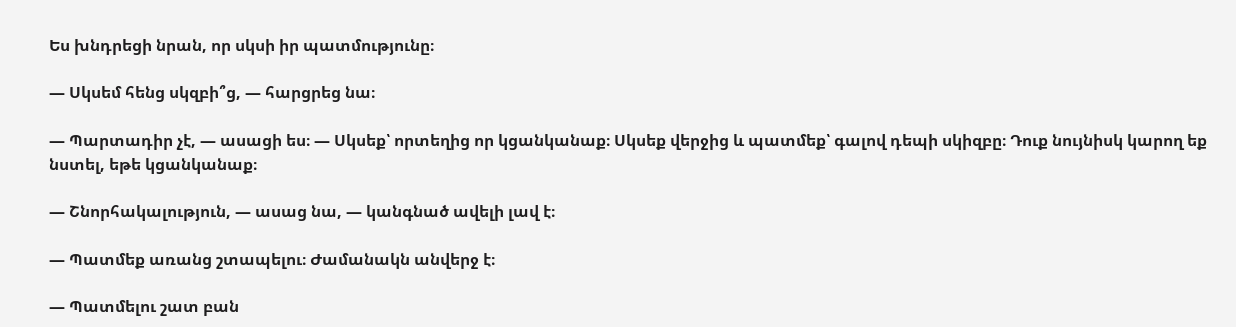Ես խնդրեցի նրան, որ սկսի իր պատմությունը։

― Սկսեմ հենց սկզբի՞ց, ― հարցրեց նա։

― Պարտադիր չէ, ― ասացի ես։ ― Սկսեք՝ որտեղից որ կցանկանաք։ Սկսեք վերջից և պատմեք՝ գալով դեպի սկիզբը։ Դուք նույնիսկ կարող եք նստել, եթե կցանկանաք։

― Շնորհակալություն, ― ասաց նա, ― կանգնած ավելի լավ է։

― Պատմեք առանց շտապելու։ Ժամանակն անվերջ է։

― Պատմելու շատ բան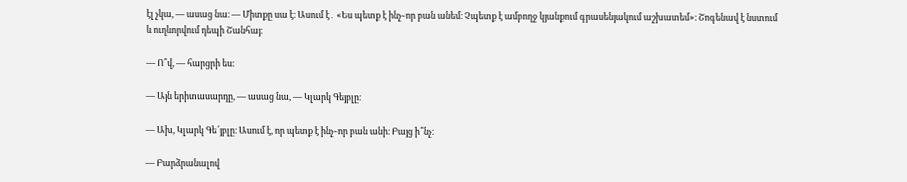էլ չկա, ― ասաց նա։ ― Միտքը սա է։ Ասում է․ «Ես պետք է ինչ֊որ բան անեմ։ Չպետք է ամբողջ կյանքում գրասենյակում աշխատեմ»։ Շոգենավ է նստում և ուղևորվում դեպի Շանհայ։

― Ո՞վ, ― հարցրի ես։

― Այն երիտասարդը, ― ասաց նա, ― Կլարկ Գեյբլը։

― Ախ, Կլարկ Գե՜յբլը։ Ասում է, որ պետք է ինչ֊որ բան անի։ Բայց ի՞նչ։

― Բարձրանալով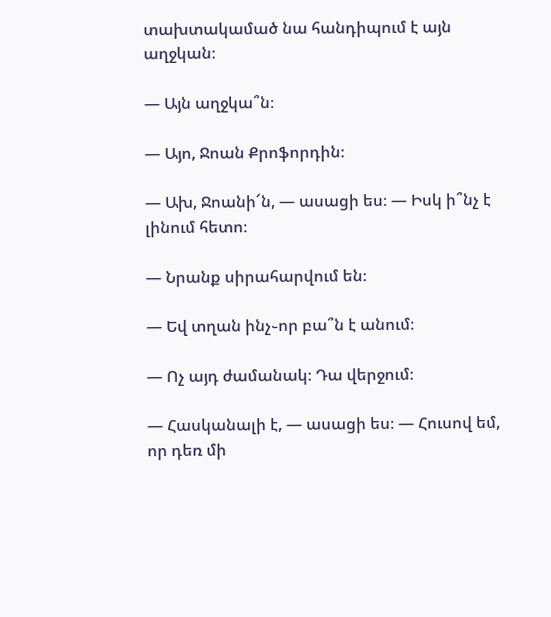տախտակամած նա հանդիպում է այն աղջկան։

― Այն աղջկա՞ն։

― Այո, Ջոան Քրոֆորդին։

― Ախ, Ջոանի՜ն, ― ասացի ես։ ― Իսկ ի՞նչ է լինում հետո։

― Նրանք սիրահարվում են։

― Եվ տղան ինչ֊որ բա՞ն է անում։

― Ոչ այդ ժամանակ։ Դա վերջում։

― Հասկանալի է, ― ասացի ես։ ― Հուսով եմ, որ դեռ մի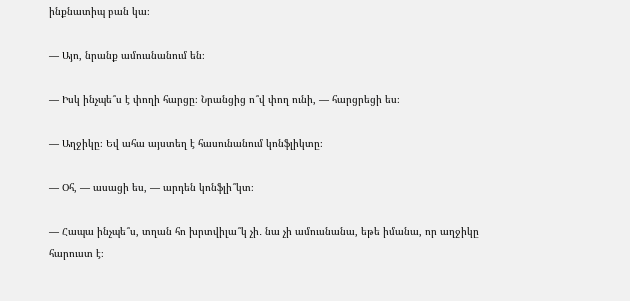ինքնատիպ բան կա։

― Այո, նրանք ամուսնանում են։

― Իսկ ինչպե՞ս է փողի հարցը։ Նրանցից ո՞վ փող ունի, ― հարցրեցի ես։

― Աղջիկը։ Եվ ահա այստեղ է հասունանում կոնֆլիկտը։

― Օհ, ― ասացի ես, ― արդեն կոնֆլի՞կտ։

― Հապա ինչպե՞ս, տղան հո խրտվիլա՞կ չի․ նա չի ամուսնանա, եթե իմանա, որ աղջիկը հարուստ է։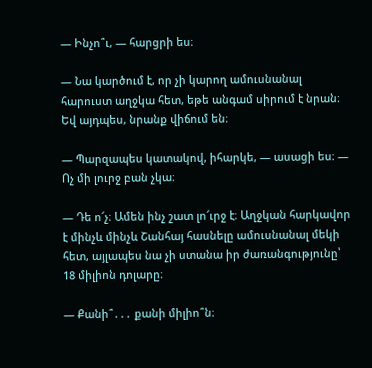― Ինչո՞ւ, ― հարցրի ես։

― Նա կարծում է, որ չի կարող ամուսնանալ հարուստ աղջկա հետ, եթե անգամ սիրում է նրան։ Եվ այդպես, նրանք վիճում են։

― Պարզապես կատակով, իհարկե, ― ասացի ես։ ― Ոչ մի լուրջ բան չկա։

― Դե ո՜չ։ Ամեն ինչ շատ լո՜ւրջ է։ Աղջկան հարկավոր է մինչև մինչև Շանհայ հասնելը ամուսնանալ մեկի հետ, այլապես նա չի ստանա իր ժառանգությունը՝ 18 միլիոն դոլարը։

― Քանի՞․․․ քանի միլիո՞ն։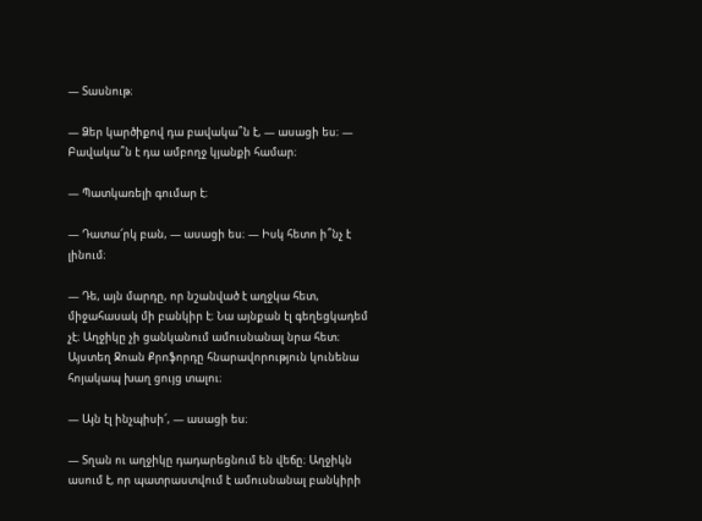― Տասնութ։

― Ձեր կարծիքով դա բավակա՞ն է, ― ասացի ես։ ― Բավակա՞ն է դա ամբողջ կյանքի համար։

― Պատկառելի գումար է։

― Դատա՜րկ բան, ― ասացի ես։ ― Իսկ հետո ի՞նչ է լինում։

― Դե, այն մարդը, որ նշանված է աղջկա հետ, միջահասակ մի բանկիր է։ Նա այնքան էլ գեղեցկադեմ չէ։ Աղջիկը չի ցանկանում ամուսնանալ նրա հետ։ Այստեղ Ջոան Քրոֆորդը հնարավորություն կունենա հոյակապ խաղ ցույց տալու։

― Այն էլ ինչպիսի՜, ― ասացի ես։

― Տղան ու աղջիկը դադարեցնում են վեճը։ Աղջիկն ասում է, որ պատրաստվում է ամուսնանալ բանկիրի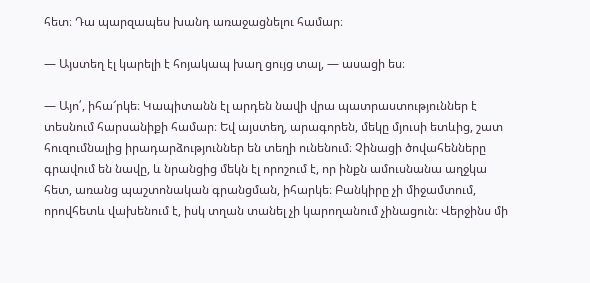հետ։ Դա պարզապես խանդ առաջացնելու համար։

― Այստեղ էլ կարելի է հոյակապ խաղ ցույց տալ, ― ասացի ես։

― Այո՛, իհա՜րկե։ Կապիտանն էլ արդեն նավի վրա պատրաստություններ է տեսնում հարսանիքի համար։ Եվ այստեղ, արագորեն, մեկը մյուսի ետևից, շատ հուզումնալից իրադարձություններ են տեղի ունենում։ Չինացի ծովահենները գրավում են նավը, և նրանցից մեկն էլ որոշում է, որ ինքն ամուսնանա աղջկա հետ, առանց պաշտոնական գրանցման, իհարկե։ Բանկիրը չի միջամտում, որովհետև վախենում է, իսկ տղան տանել չի կարողանում չինացուն։ Վերջինս մի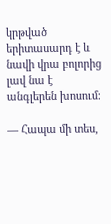կրթված երիտասարդ է և նավի վրա բոլորից լավ նա է անգլերեն խոսում։

― Հապա մի տես,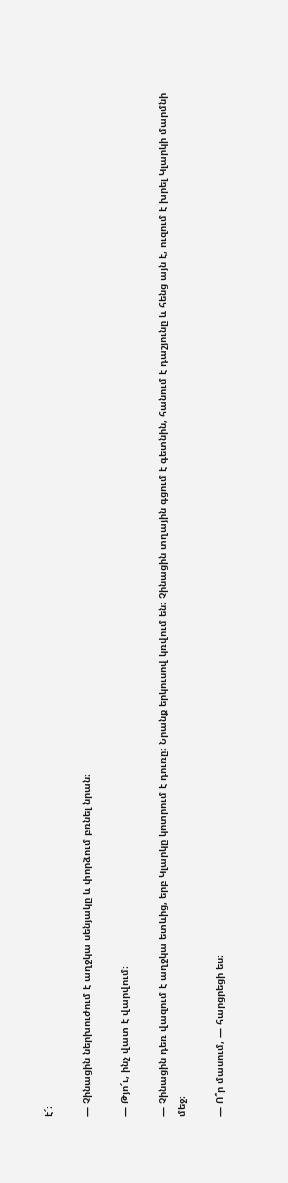է՜։

― Չինացին ներխուժում է աղջկա սենյակը և փորձում բռնել նրան։

― Թյո՜ւ, ինչ վատ է վարվում։

― Չինացին դեռ վազում է աղջկա ետևից, երբ Կլարկը կոտրում է դուռը։ Նրանք երկուսով կռվում են։ Չինացին տղային գցում է գետնին, հանում է դաշյունը և հենց այն է, ուզում է խրել Կլարկի մարմնի մեջ։

― Ո՞ր մասում, ― հարցրեցի ես։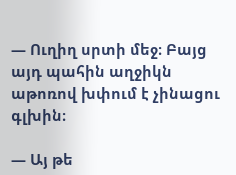― Ուղիղ սրտի մեջ։ Բայց այդ պահին աղջիկն աթոռով խփում է չինացու գլխին։

― Այ թե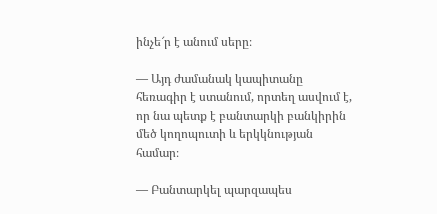ինչե՜ր է անում սերը։

― Այդ ժամանակ կապիտանը հեռագիր է ստանում, որտեղ ասվում է, որ նա պետք է բանտարկի բանկիրին մեծ կողոպուտի և երկկնության համար։

― Բանտարկել պարզապես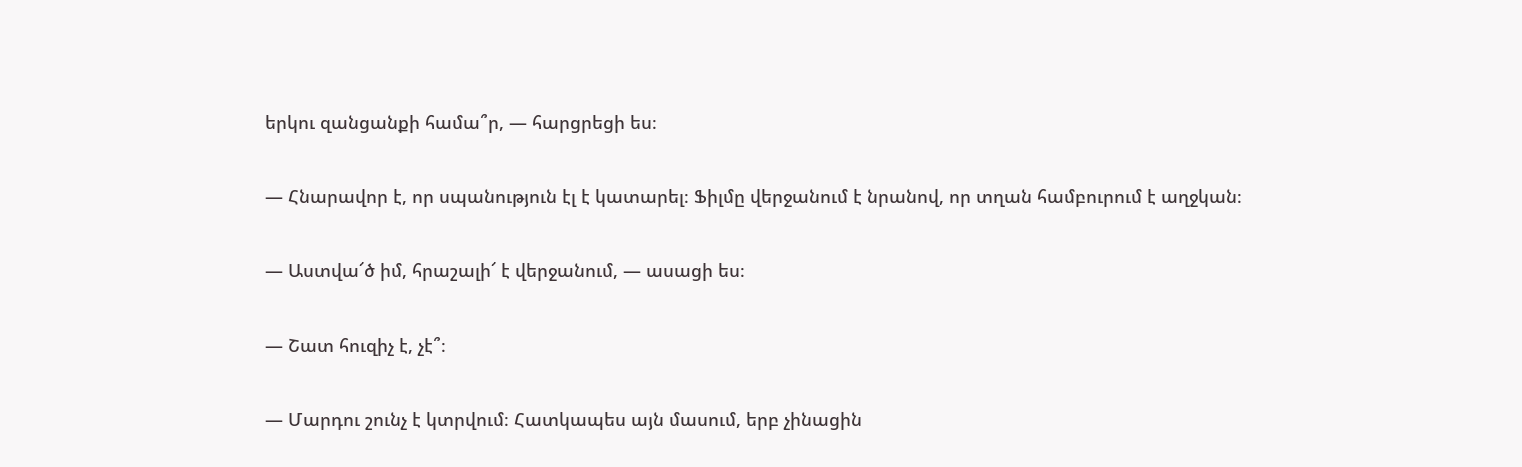երկու զանցանքի համա՞ր, ― հարցրեցի ես։

― Հնարավոր է, որ սպանություն էլ է կատարել։ Ֆիլմը վերջանում է նրանով, որ տղան համբուրում է աղջկան։

― Աստվա՜ծ իմ, հրաշալի՜ է վերջանում, ― ասացի ես։

― Շատ հուզիչ է, չէ՞։

― Մարդու շունչ է կտրվում։ Հատկապես այն մասում, երբ չինացին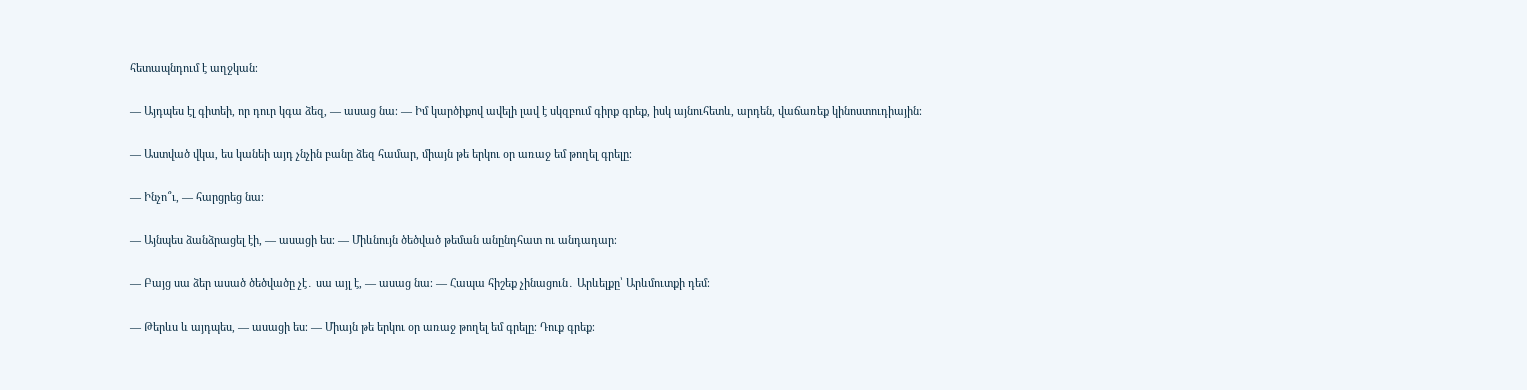հետապնդում է աղջկան։

― Այդպես էլ գիտեի, որ դուր կգա ձեզ, ― ասաց նա։ ― Իմ կարծիքով ավելի լավ է սկզբում գիրք գրեք, իսկ այնուհետև, արդեն, վաճառեք կինոստուդիային։

― Աստված վկա, ես կանեի այդ չնչին բանը ձեզ համար, միայն թե երկու օր առաջ եմ թողել գրելը։

― Ինչո՞ւ, ― հարցրեց նա։

― Այնպես ձանձրացել էի, ― ասացի ես։ ― Միևնույն ծեծված թեման անընդհատ ու անդադար։

― Բայց սա ձեր ասած ծեծվածը չէ․ սա այլ է, ― ասաց նա։ ― Հապա հիշեք չինացուն․ Արևելքը՝ Արևմուտքի դեմ։

― Թերևս և այդպես, ― ասացի ես։ ― Միայն թե երկու օր առաջ թողել եմ գրելը։ Դուք գրեք։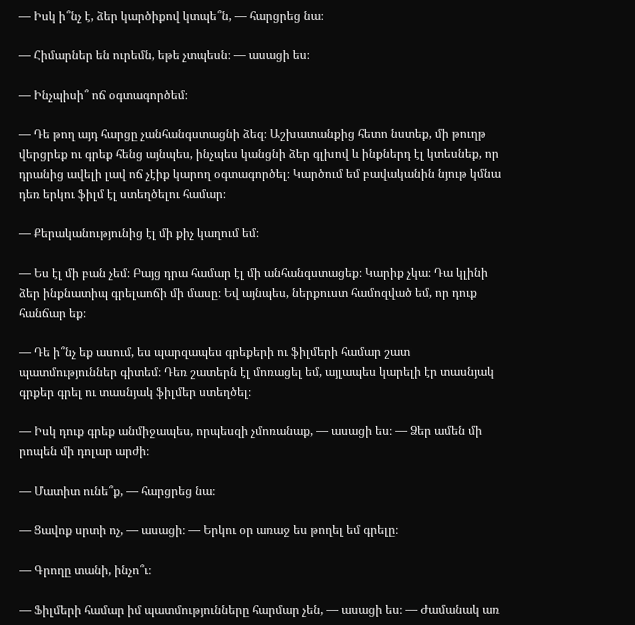― Իսկ ի՞նչ է, ձեր կարծիքով կտպե՞ն, ― հարցրեց նա։

― Հիմարներ են ուրեմն, եթե չտպեսն։ ― ասացի ես։

― Ինչպիսի՞ ոճ օգտագործեմ։

― Դե թող այդ հարցը չանհանգստացնի ձեզ։ Աշխատանքից հետո նստեք, մի թուղթ վերցրեք ու գրեք հենց այնպես, ինչպես կանցնի ձեր գլխով և ինքներդ էլ կտեսնեք, որ դրանից ավելի լավ ոճ չէիք կարող օգտագործել։ Կարծում եմ բավականին նյութ կմնա դեռ երկու ֆիլմ էլ ստեղծելու համար։

― Քերականությունից էլ մի քիչ կաղում եմ։

― Ես էլ մի բան չեմ։ Բայց դրա համար էլ մի անհանգստացեք։ Կարիք չկա։ Դա կլինի ձեր ինքնատիպ գրելաոճի մի մասը։ Եվ այնպես, ներքուստ համոզված եմ, որ դուք հանճար եք։

― Դե ի՞նչ եք ասում, ես պարզապես գրեքերի ու ֆիլմերի համար շատ պատմություններ գիտեմ։ Դեռ շատերն էլ մոռացել եմ, այլապես կարելի էր տասնյակ գրքեր գրել ու տասնյակ ֆիլմեր ստեղծել։

― Իսկ դուք գրեք անմիջապես, որպեսզի չմոռանաք, ― ասացի ես։ ― Ձեր ամեն մի րոպեն մի դոլար արժի։

― Մատիտ ունե՞ք, ― հարցրեց նա։

― Ցավոք սրտի ոչ, ― ասացի։ ― Երկու օր առաջ ես թողել եմ գրելը։

― Գրողը տանի, ինչո՞ւ։

― Ֆիլմերի համար իմ պատմությունները հարմար չեն, ― ասացի ես։ ― Ժամանակ առ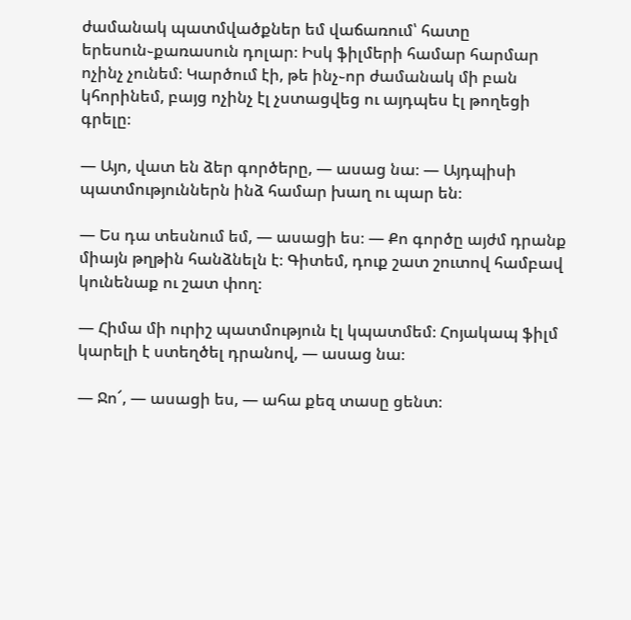ժամանակ պատմվածքներ եմ վաճառում՝ հատը երեսուն֊քառասուն դոլար։ Իսկ ֆիլմերի համար հարմար ոչինչ չունեմ։ Կարծում էի, թե ինչ֊որ ժամանակ մի բան կհորինեմ, բայց ոչինչ էլ չստացվեց ու այդպես էլ թողեցի գրելը։

― Այո, վատ են ձեր գործերը, ― ասաց նա։ ― Այդպիսի պատմություններն ինձ համար խաղ ու պար են։

― Ես դա տեսնում եմ, ― ասացի ես։ ― Քո գործը այժմ դրանք միայն թղթին հանձնելն է։ Գիտեմ, դուք շատ շուտով համբավ կունենաք ու շատ փող։

― Հիմա մի ուրիշ պատմություն էլ կպատմեմ։ Հոյակապ ֆիլմ կարելի է ստեղծել դրանով, ― ասաց նա։

― Ջո՜, ― ասացի ես, ― ահա քեզ տասը ցենտ։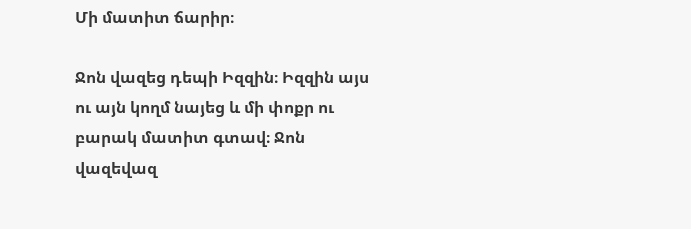Մի մատիտ ճարիր։

Ջոն վազեց դեպի Իզզին։ Իզզին այս ու այն կողմ նայեց և մի փոքր ու բարակ մատիտ գտավ։ Ջոն վազեվազ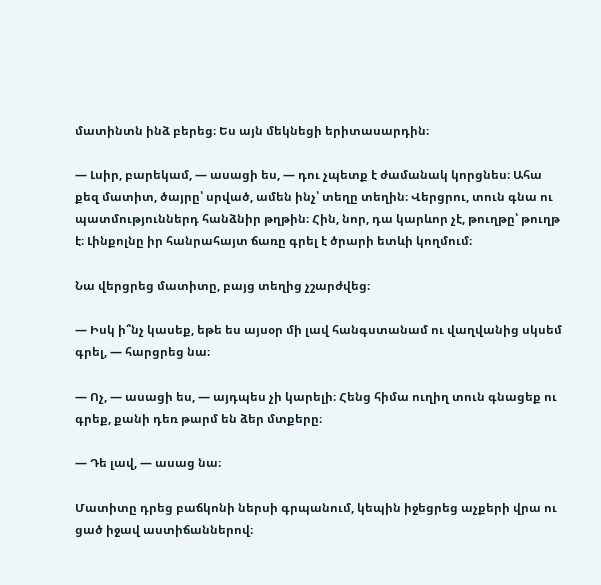մատինտն ինձ բերեց։ Ես այն մեկնեցի երիտասարդին։

― Լսիր, բարեկամ, ― ասացի ես, ― դու չպետք է ժամանակ կորցնես։ Ահա քեզ մատիտ, ծայրը՝ սրված, ամեն ինչ՝ տեղը տեղին։ Վերցրու, տուն գնա ու պատմություններդ հանձնիր թղթին։ Հին, նոր, դա կարևոր չէ, թուղթը՝ թուղթ է։ Լինքոլնը իր հանրահայտ ճառը գրել է ծրարի ետևի կողմում։

Նա վերցրեց մատիտը, բայց տեղից չշարժվեց։

― Իսկ ի՞նչ կասեք, եթե ես այսօր մի լավ հանգստանամ ու վաղվանից սկսեմ գրել, ― հարցրեց նա։

― Ոչ, ― ասացի ես, ― այդպես չի կարելի։ Հենց հիմա ուղիղ տուն գնացեք ու գրեք, քանի դեռ թարմ են ձեր մտքերը։

― Դե լավ, ― ասաց նա։

Մատիտը դրեց բաճկոնի ներսի գրպանում, կեպին իջեցրեց աչքերի վրա ու ցած իջավ աստիճաններով։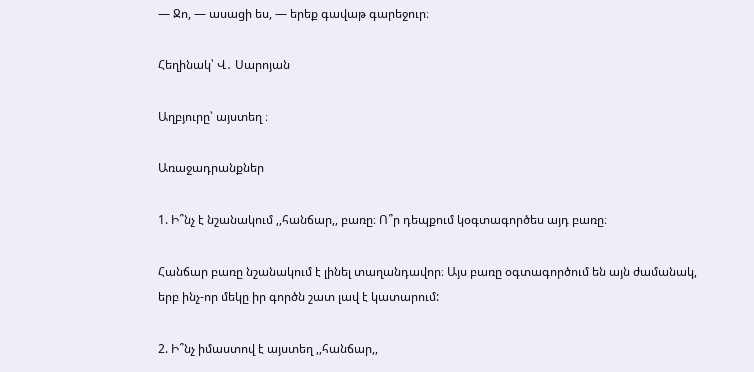― Ջո, ― ասացի ես, ― երեք գավաթ գարեջուր։

Հեղինակ՝ Վ․ Սարոյան

Աղբյուրը՝ այստեղ ։

Առաջադրանքներ

1. Ի՞նչ է նշանակում ,,հանճար,, բառը։ Ո՞ր դեպքում կօգտագործես այդ բառը։

Հանճար բառը նշանակում է լինել տաղանդավոր։ Այս բառը օգտագործում են այն ժամանակ, երբ ինչ-որ մեկը իր գործն շատ լավ է կատարում:

2. Ի՞նչ իմաստով է այստեղ ,,հանճար,,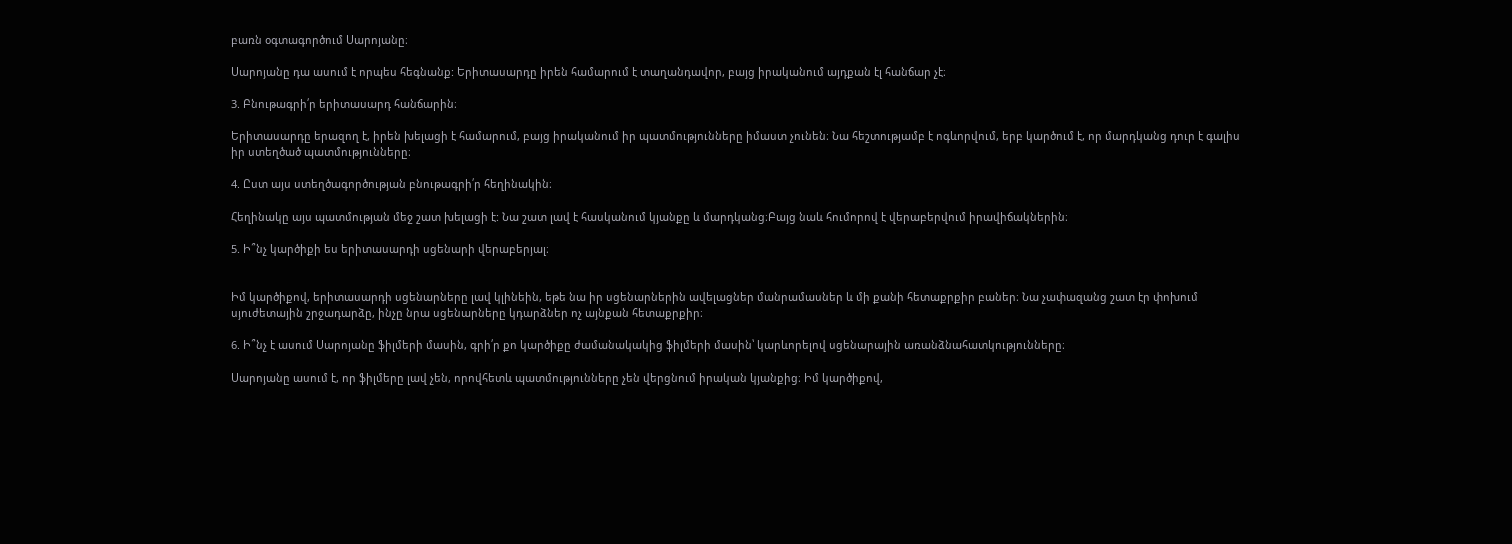բառն օգտագործում Սարոյանը։

Սարոյանը դա ասում է որպես հեգնանք: Երիտասարդը իրեն համարում է տաղանդավոր, բայց իրականում այդքան էլ հանճար չէ։

3. Բնութագրի՛ր երիտասարդ հանճարին։

Երիտասարդը երազող է, իրեն խելացի է համարում, բայց իրականում իր պատմությունները իմաստ չունեն։ Նա հեշտությամբ է ոգևորվում, երբ կարծում է, որ մարդկանց դուր է գալիս իր ստեղծած պատմությունները։

4. Ըստ այս ստեղծագործության բնութագրի՛ր հեղինակին։

Հեղինակը այս պատմության մեջ շատ խելացի է: Նա շատ լավ է հասկանում կյանքը և մարդկանց։Բայց նաև հումորով է վերաբերվում իրավիճակներին։

5. Ի՞նչ կարծիքի ես երիտասարդի սցենարի վերաբերյալ։


Իմ կարծիքով, երիտասարդի սցենարները լավ կլինեին, եթե նա իր սցենարներին ավելացներ մանրամասներ և մի քանի հետաքրքիր բաներ։ Նա չափազանց շատ էր փոխում սյուժետային շրջադարձը, ինչը նրա սցենարները կդարձներ ոչ այնքան հետաքրքիր։

6. Ի՞նչ է ասում Սարոյանը ֆիլմերի մասին, գրի՛ր քո կարծիքը ժամանակակից ֆիլմերի մասին՝ կարևորելով սցենարային առանձնահատկությունները։

Սարոյանը ասում է, որ ֆիլմերը լավ չեն, որովհետև պատմությունները չեն վերցնում իրական կյանքից։ Իմ կարծիքով,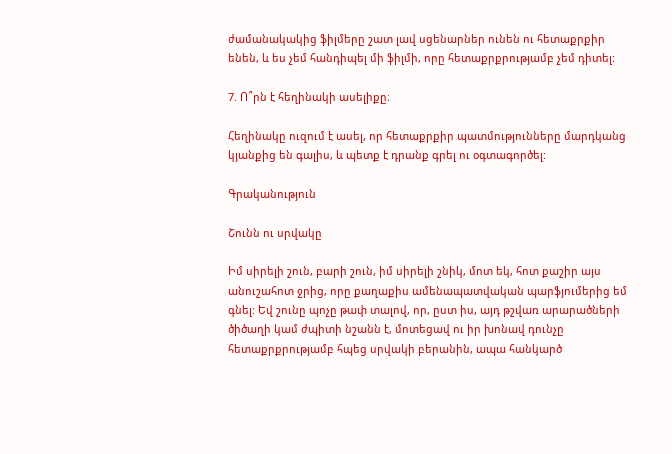ժամանակակից ֆիլմերը շատ լավ սցենարներ ունեն ու հետաքրքիր ենեն, և ես չեմ հանդիպել մի ֆիլմի, որը հետաքրքրությամբ չեմ դիտել:

7. Ո՞րն է հեղինակի ասելիքը։

Հեղինակը ուզում է ասել, որ հետաքրքիր պատմությունները մարդկանց կյանքից են գալիս, և պետք է դրանք գրել ու օգտագործել:

Գրականություն

Շունն ու սրվակը

Իմ սիրելի շուն, բարի շուն, իմ սիրելի շնիկ, մոտ եկ, հոտ քաշիր այս անուշահոտ ջրից, որը քաղաքիս ամենապատվական պարֆյումերից եմ գնել: Եվ շունը պոչը թափ տալով, որ, ըստ իս, այդ թշվառ արարածների ծիծաղի կամ ժպիտի նշանն է, մոտեցավ ու իր խոնավ դունչը հետաքրքրությամբ հպեց սրվակի բերանին, ապա հանկարծ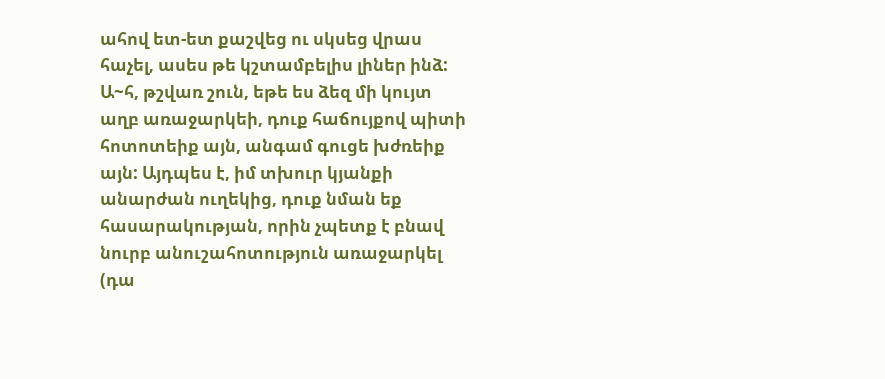ահով ետ-ետ քաշվեց ու սկսեց վրաս հաչել, ասես թե կշտամբելիս լիներ ինձ: Ա~հ, թշվառ շուն, եթե ես ձեզ մի կույտ աղբ առաջարկեի, դուք հաճույքով պիտի հոտոտեիք այն, անգամ գուցե խժռեիք այն: Այդպես է, իմ տխուր կյանքի անարժան ուղեկից, դուք նման եք հասարակության, որին չպետք է բնավ նուրբ անուշահոտություն առաջարկել (դա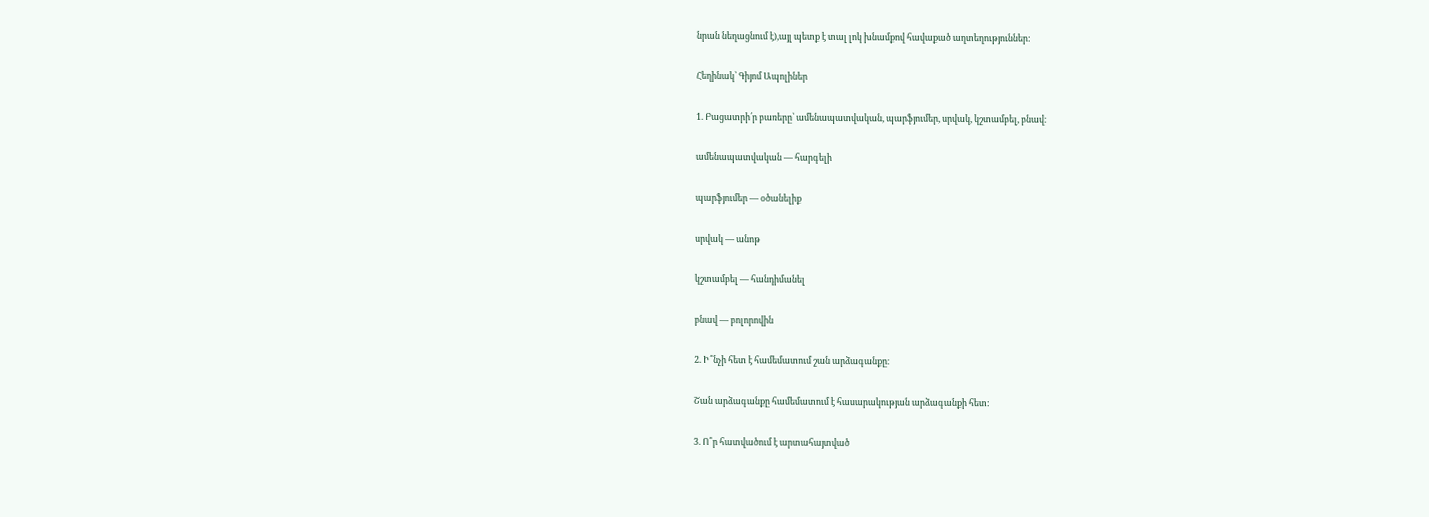նրան նեղացնում է),այլ պետք է տալ լոկ խնամքով հավաքած աղտեղություններ:

Հեղինակ՝ Գիյոմ Ապոլիներ

1. Բացատրի՛ր բառերը՝ ամենապատվական, պարֆյումեր, սրվակ, կշտամբել, բնավ։

ամենապատվական — հարգելի

պարֆյումեր — օծանելիք

սրվակ — անոթ

կշտամբել — հանդիմանել

բնավ — բոլորովին

2. Ի՞նչի հետ է համեմատում շան արձագանքը։

Շան արձագանքը համեմատում է հասարակության արձագանքի հետ:

3. Ո՞ր հատվածում է արտահայտված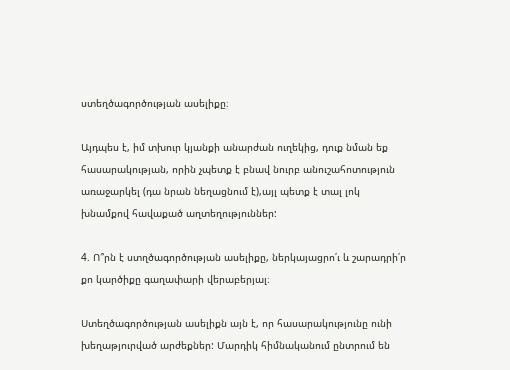ստեղծագործության ասելիքը։

Այդպես է, իմ տխուր կյանքի անարժան ուղեկից, դուք նման եք հասարակության, որին չպետք է բնավ նուրբ անուշահոտություն առաջարկել (դա նրան նեղացնում է),այլ պետք է տալ լոկ խնամքով հավաքած աղտեղություններ:

4. Ո՞րն է ստղծագործության ասելիքը, ներկայացրո՛ւ և շարադրի՛ր քո կարծիքը գաղափարի վերաբերյալ։

Ստեղծագործության ասելիքն այն է, որ հասարակությունը ունի խեղաթյուրված արժեքներ: Մարդիկ հիմնականում ընտրում են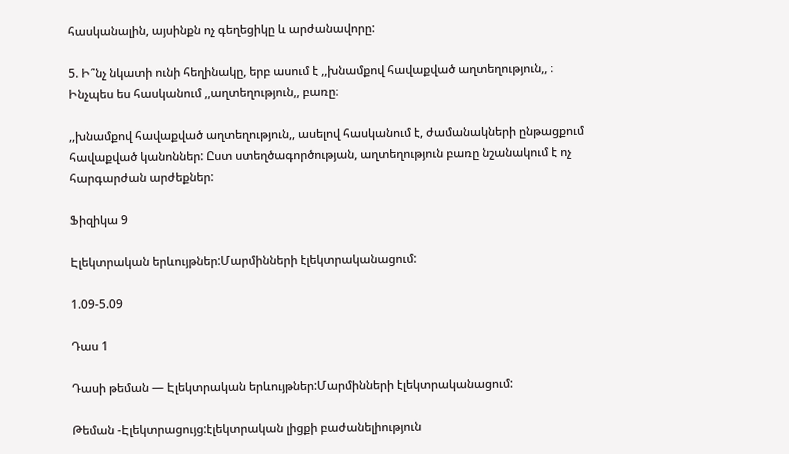հասկանալին, այսինքն ոչ գեղեցիկը և արժանավորը:

5. Ի՞նչ նկատի ունի հեղինակը, երբ ասում է ,,խնամքով հավաքված աղտեղություն,, ։ Ինչպես ես հասկանում ,,աղտեղություն,, բառը։

,,խնամքով հավաքված աղտեղություն,, ասելով հասկանում է, ժամանակների ընթացքում հավաքված կանոններ: Ըստ ստեղծագործության, աղտեղություն բառը նշանակում է ոչ հարգարժան արժեքներ:

Ֆիզիկա 9

Էլեկտրական երևույթներ:Մարմինների էլեկտրականացում:

1.09-5.09

Դաս 1

Դասի թեման — Էլեկտրական երևույթներ:Մարմինների էլեկտրականացում:

Թեման -Էլեկտրացույց:էլեկտրական լիցքի բաժանելիություն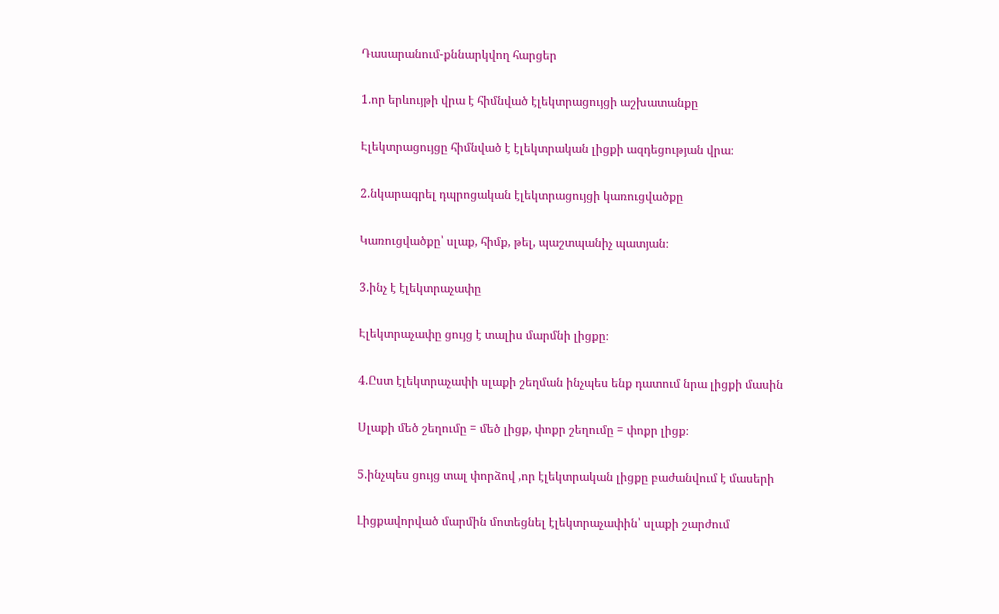Դասարանում-քննարկվող հարցեր

1.որ երևույթի վրա է հիմնված էլեկտրացույցի աշխատանքը

Էլեկտրացույցը հիմնված է էլեկտրական լիցքի ազդեցության վրա։

2.նկարագրել դպրոցական էլեկտրացույցի կառուցվածքը

Կառուցվածքը՝ սլաք, հիմք, թել, պաշտպանիչ պատյան։

3.ինչ է էլեկտրաչափը

Էլեկտրաչափը ցույց է տալիս մարմնի լիցքը։

4.Ըստ էլեկտրաչափի սլաքի շեղման ինչպես ենք դատում նրա լիցքի մասին

Սլաքի մեծ շեղումը = մեծ լիցք, փոքր շեղումը = փոքր լիցք։

5.ինչպես ցույց տալ փորձով ,որ էլեկտրական լիցքը բաժանվում է մասերի

Լիցքավորված մարմին մոտեցնել էլեկտրաչափին՝ սլաքի շարժում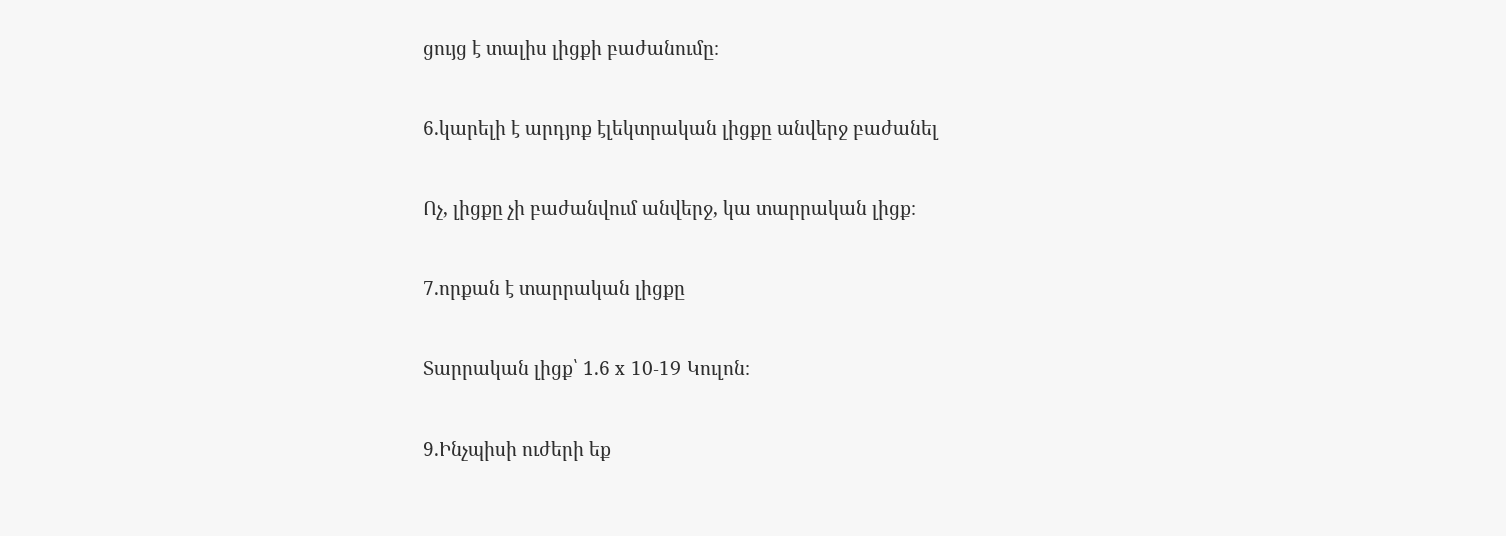ցույց է տալիս լիցքի բաժանումը։

6.կարելի է արդյոք էլեկտրական լիցքը անվերջ բաժանել

Ոչ, լիցքը չի բաժանվում անվերջ, կա տարրական լիցք։

7.որքան է տարրական լիցքը

Տարրական լիցք՝ 1.6 x 10-19 Կուլոն։

9.Ինչպիսի ուժերի եք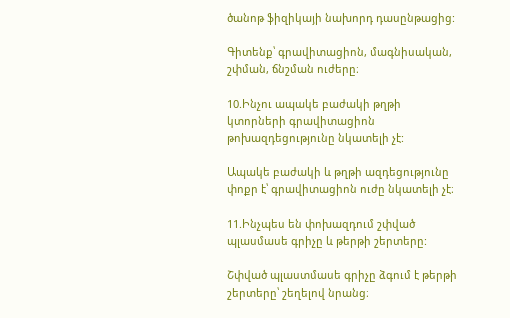ծանոթ ֆիզիկայի նախորդ դասընթացից:

Գիտենք՝ գրավիտացիոն, մագնիսական, շփման, ճնշման ուժերը։

10.Ինչու ապակե բաժակի թղթի կտորների գրավիտացիոն թոխազդեցությունը նկատելի չէ:

Ապակե բաժակի և թղթի ազդեցությունը փոքր է՝ գրավիտացիոն ուժը նկատելի չէ։

11.Ինչպես են փոխազդում շփված  պլասմասե գրիչը և թերթի շերտերը:

Շփված պլաստմասե գրիչը ձգում է թերթի շերտերը՝ շեղելով նրանց։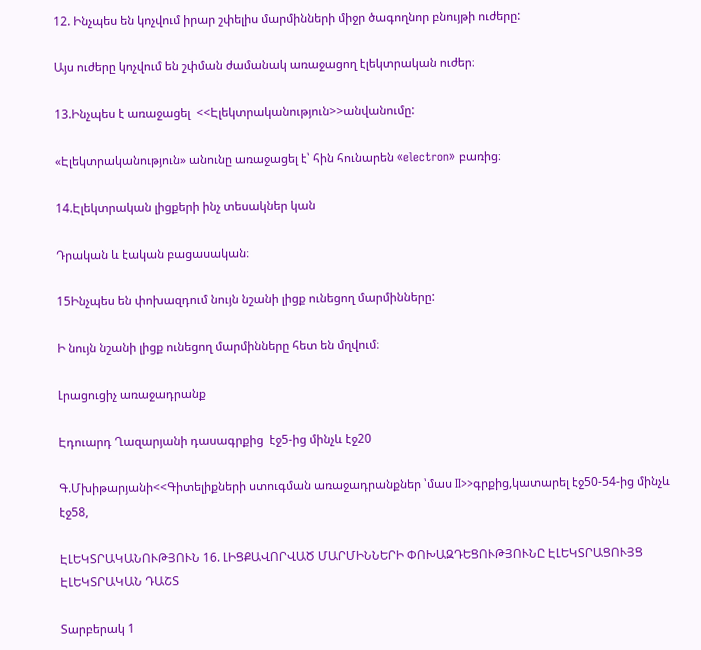12. Ինչպես են կոչվում իրար շփելիս մարմինների միջր ծագողնոր բնույթի ուժերը:

Այս ուժերը կոչվում են շփման ժամանակ առաջացող էլեկտրական ուժեր։

13.Ինչպես է առաջացել  <<Էլեկտրականություն>>անվանումը:

«Էլեկտրականություն» անունը առաջացել է՝ հին հունարեն «electron» բառից։

14.Էլեկտրական լիցքերի ինչ տեսակներ կան

Դրական և էական բացասական։

15Ինչպես են փոխազդում նույն նշանի լիցք ունեցող մարմինները:

Ի նույն նշանի լիցք ունեցող մարմինները հետ են մղվում։

Լրացուցիչ առաջադրանք

Էդուարդ Ղազարյանի դասագրքից  էջ5-ից մինչև էջ20

Գ.Մխիթարյանի<<Գիտելիքների ստուգման առաջադրանքներ ՝մաս II>>գրքից,կատարել էջ50-54-ից մինչև էջ58,

ԷԼԵԿՏՐԱԿԱՆՈՒԹՅՈՒՆ 16. ԼԻՑՔԱՎՈՐՎԱԾ ՄԱՐՄԻՆՆԵՐԻ ՓՈԽԱԶԴԵՑՈՒԹՅՈՒՆԸ ԷԼԵԿՏՐԱՑՈՒՅՑ ԷԼԵԿՏՐԱԿԱՆ ԴԱՇՏ

Տարբերակ 1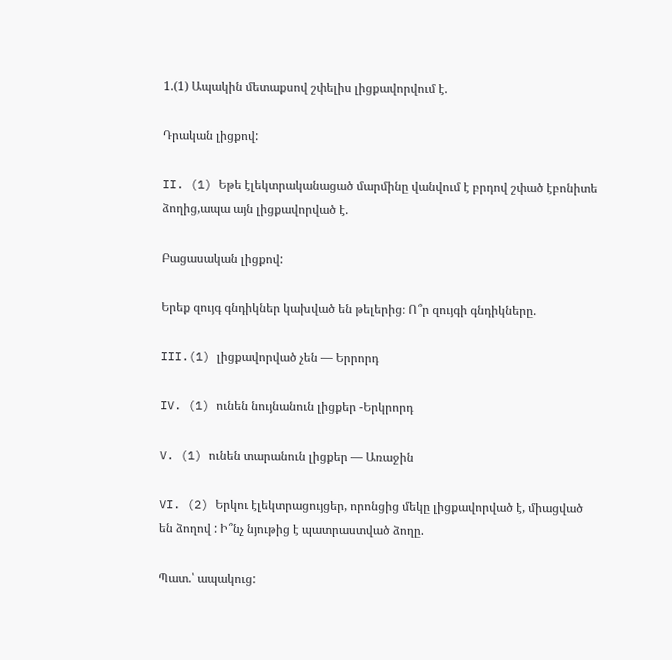1.(1) Ապակին մետաքսով շփելիս լիցքավորվում է.

Դրական լիցքով:

II. (1) Եթե էլեկտրականացած մարմինը վանվում է բրդով շփած էբոնիտե ձողից,ապա այն լիցքավորված է.

Բացասական լիցքով:

Երեք զույգ գնդիկներ կախված են թելերից։ Ո՞ր զույգի գնդիկները.

III.(1) լիցքավորված չեն — Երրորդ

IV. (1) ունեն նույնանուն լիցքեր -Երկրորդ

V. (1) ունեն տարանուն լիցքեր — Առաջին

VI. (2) Երկու էլեկտրացույցեր, որոնցից մեկը լիցքավորված է, միացված են ձողով : Ի՞նչ նյութից է պատրաստված ձողը.

Պատ.՝ ապակուց: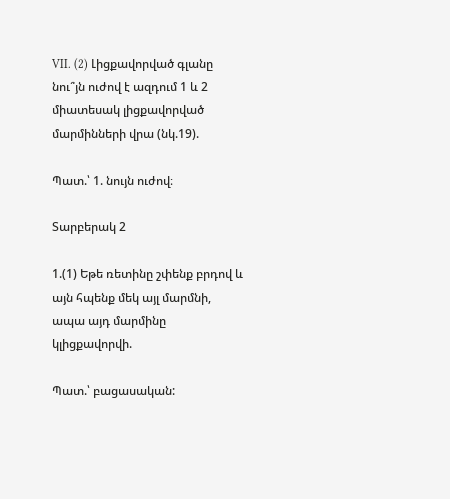VII. (2) Լիցքավորված գլանը նու՞յն ուժով է ազդում 1 և 2 միատեսակ լիցքավորված մարմինների վրա (նկ.19).

Պատ.՝ 1. նույն ուժով։

Տարբերակ 2

1.(1) Եթե ռետինը շփենք բրդով և այն հպենք մեկ այլ մարմնի, ապա այդ մարմինը կլիցքավորվի.

Պատ.՝ բացասական: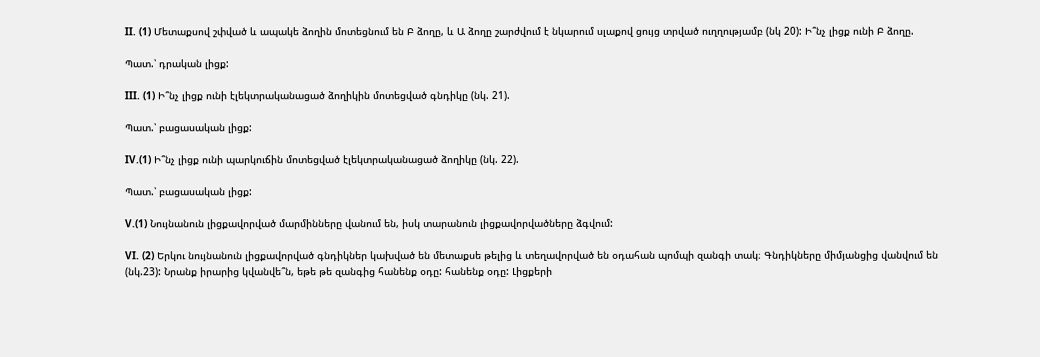II. (1) Մետաքսով շփված և ապակե ձողին մոտեցնում են Բ ձողը, և Ա ձողը շարժվում է նկարում սլաքով ցույց տրված ուղղությամբ (նկ 20): Ի՞նչ լիցք ունի Բ ձողը.

Պատ.՝ դրական լիցք:

III. (1) Ի՞նչ լիցք ունի էլեկտրականացած ձողիկին մոտեցված գնդիկը (նկ. 21).

Պատ.՝ բացասական լիցք:

IV.(1) Ի՞նչ լիցք ունի պարկուճին մոտեցված էլեկտրականացած ձողիկը (նկ. 22).

Պատ.՝ բացասական լիցք:

V.(1) Նույնանուն լիցքավորված մարմինները վանում են, իսկ տարանուն լիցքավորվածները ձգվում:

VI. (2) Երկու նույնանուն լիցքավորված գնդիկներ կախված են մետաքսե թելից և տեղավորված են օդահան պոմպի զանգի տակ։ Գնդիկները միմյանցից վանվում են (նկ.23): Նրանք իրարից կվանվե՞ն, եթե թե զանգից հանենք օդը: հանենք օդը: Լիցքերի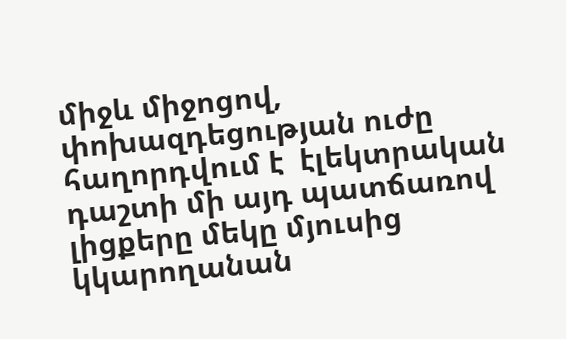միջև միջոցով, փոխազդեցության ուժը հաղորդվում է  էլեկտրական դաշտի մի այդ պատճառով լիցքերը մեկը մյուսից կկարողանան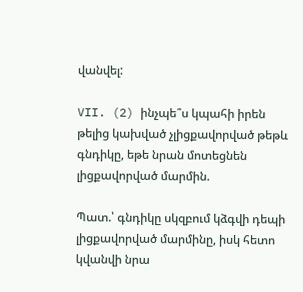վանվել:

VII. (2) ինչպե՞ս կպահի իրեն թելից կախված չլիցքավորված թեթև գնդիկը, եթե նրան մոտեցնեն լիցքավորված մարմին.

Պատ.՝ գնդիկը սկզբում կձգվի դեպի լիցքավորված մարմինը, իսկ հետո կվանվի նրա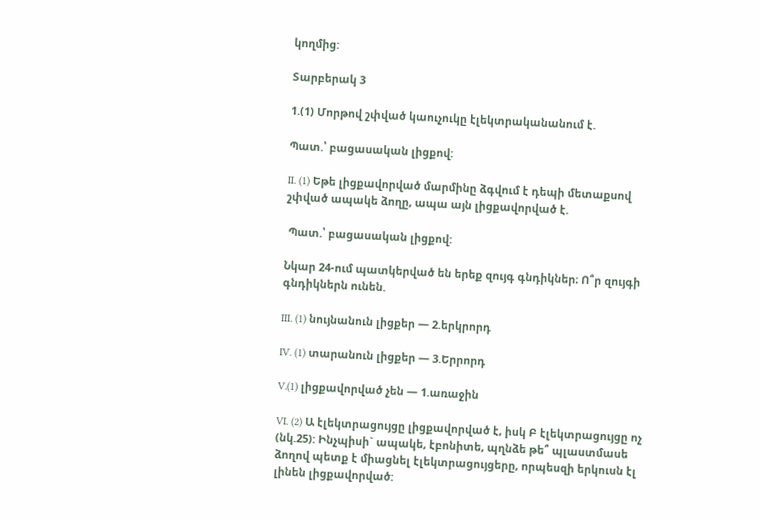կողմից:

Տարբերակ 3

1.(1) Մորթով շփված կաուչուկը էլեկտրականանում է.

Պատ.՝ բացասական լիցքով:

II. (1) Եթե լիցքավորված մարմինը ձգվում է դեպի մետաքսով շփված ապակե ձողը, ապա այն լիցքավորված է.

 Պատ.՝ բացասական լիցքով:

Նկար 24-ում պատկերված են երեք զույգ գնդիկներ։ Ո՞ր զույգի գնդիկներն ունեն.

III. (1) նույնանուն լիցքեր — 2.երկրորդ

IV. (1) տարանուն լիցքեր — 3.Երրորդ

V.(1) լիցքավորված չեն — 1.առաջին

VI. (2) Ա էլեկտրացույցը լիցքավորված է, իսկ Բ էլեկտրացույցը ոչ (նկ.25): Ինչպիսի` ապակե, էբոնիտե, պղնձե թե՞ պլաստմասե ձողով պետք է միացնել էլեկտրացույցերը, որպեսզի երկուսն էլ լինեն լիցքավորված: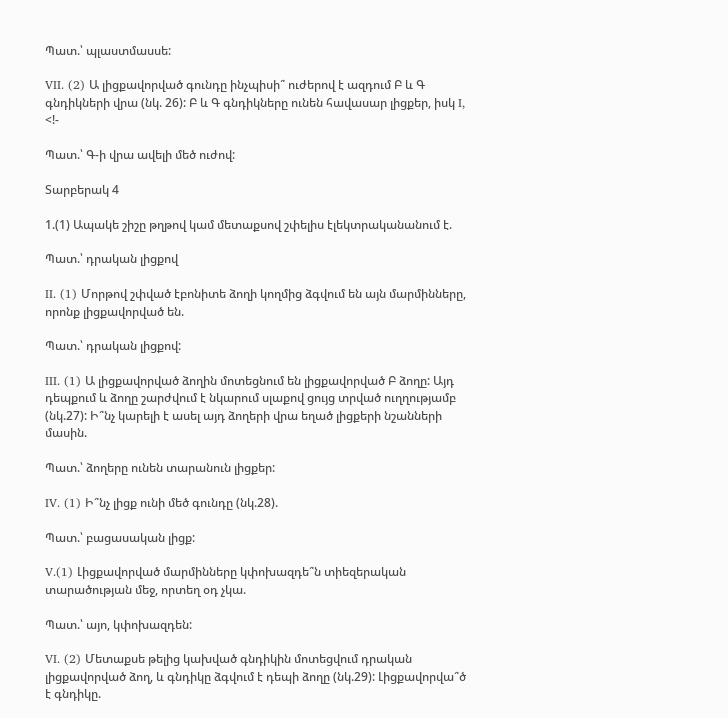Պատ.՝ պլաստմասսե:

VII. (2) Ա լիցքավորված գունդը ինչպիսի՞ ուժերով է ազդում Բ և Գ գնդիկների վրա (նկ. 26): Բ և Գ գնդիկները ունեն հավասար լիցքեր, իսկ I, <!-

Պատ.՝ Գ-ի վրա ավելի մեծ ուժով:

Տարբերակ 4

1.(1) Ապակե շիշը թղթով կամ մետաքսով շփելիս էլեկտրականանում է.

Պատ.՝ դրական լիցքով

II. (1) Մորթով շփված էբոնիտե ձողի կողմից ձգվում են այն մարմինները, որոնք լիցքավորված են.

Պատ.՝ դրական լիցքով:

III. (1) Ա լիցքավորված ձողին մոտեցնում են լիցքավորված Բ ձողը: Այդ դեպքում և ձողը շարժվում է նկարում սլաքով ցույց տրված ուղղությամբ (նկ.27): Ի՞նչ կարելի է ասել այդ ձողերի վրա եղած լիցքերի նշանների մասին.

Պատ.՝ ձողերը ունեն տարանուն լիցքեր:

IV. (1) Ի՞նչ լիցք ունի մեծ գունդը (նկ.28).

Պատ.՝ բացասական լիցք:

V.(1) Լիցքավորված մարմինները կփոխազդե՞ն տիեզերական տարածության մեջ, որտեղ օդ չկա.

Պատ.՝ այո, կփոխազդեն:

VI. (2) Մետաքսե թելից կախված գնդիկին մոտեցվում դրական լիցքավորված ձող, և գնդիկը ձգվում է դեպի ձողը (նկ.29): Լիցքավորվա՞ծ է գնդիկը.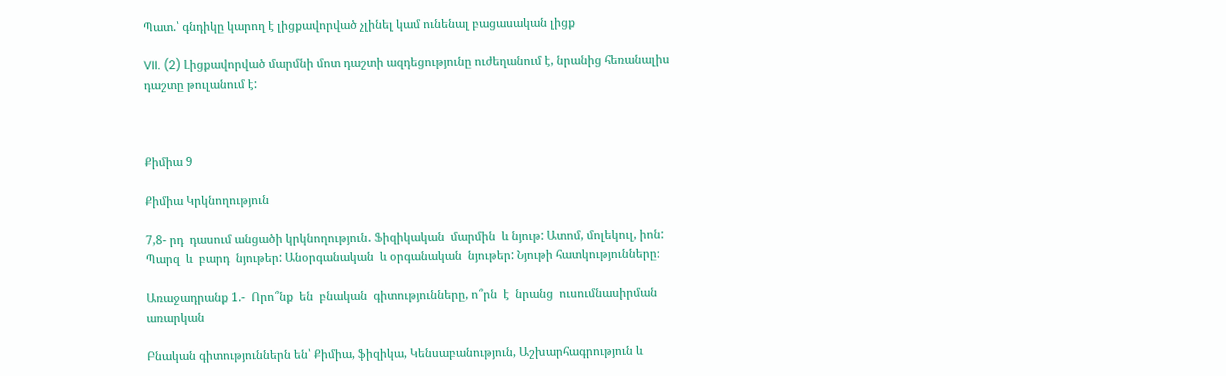Պատ.՝ գնդիկը կարող է լիցքավորված չլինել կամ ունենալ բացասական լիցք

VII. (2) Լիցքավորված մարմնի մոտ դաշտի ազդեցությունը ուժեղանում է, նրանից հեռանալիս դաշտը թուլանում է:



Քիմիա 9

Քիմիա Կրկնողություն

7,8- րդ  դասում անցածի կրկնողություն․ Ֆիզիկական  մարմին  և նյութ: Ատոմ, մոլեկուլ, իոն: Պարզ  և  բարդ  նյութեր: Անօրգանական  և օրգանական  նյութեր: Նյութի հատկությունները։

Առաջադրանք 1.-  Որո՞նք  են  բնական  գիտությունները, ո՞րն  է  նրանց  ուսումնասիրման  առարկան

Բնական գիտություններն են՝ Քիմիա, ֆիզիկա, Կենսաբանություն, Աշխարհագրություն և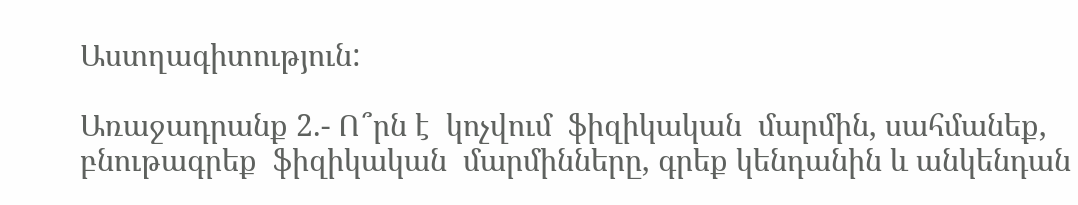Աստղագիտություն:

Առաջադրանք 2.- Ո՞րն է  կոչվում  ֆիզիկական  մարմին, սահմանեք, բնութագրեք  ֆիզիկական  մարմինները, գրեք կենդանին և անկենդան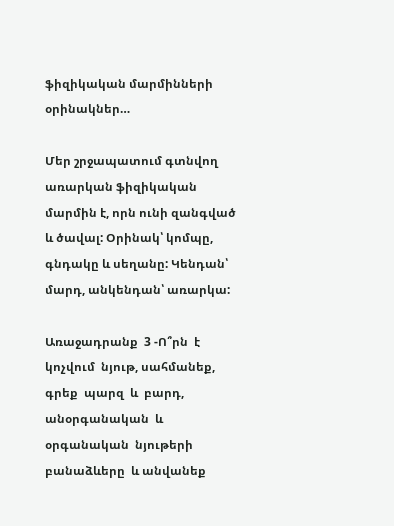ֆիզիկական մարմինների  օրինակներ…

Մեր շրջապատում գտնվող առարկան ֆիզիկական մարմին է, որն ունի զանգված և ծավալ: Օրինակ՝ կոմպը, գնդակը և սեղանը: Կենդան՝ մարդ, անկենդան՝ առարկա:

Առաջադրանք  3 -Ո՞րն  է  կոչվում  նյութ, սահմանեք, գրեք  պարզ  և  բարդ,  անօրգանական  և օրգանական  նյութերի բանաձևերը  և անվանեք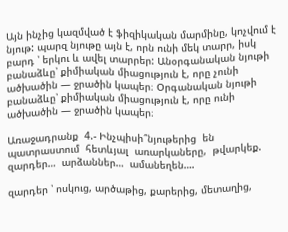Այն ինչից կազմված է ֆիզիկական մարմինը, կոչվում է նյութ: պարզ նյութը այն է, որն ունի մեկ տարր, իսկ բարդ ՝ երկու և ավել տարրեր: Անօրգանական նյութի բանաձևը՝ քիմիական միացություն է, որը չունի ածխածին — ջրածին կապեր։ Օրգանական նյութի բանաձևը՝ քիմիական միացություն է, որը ունի ածխածին — ջրածին կապեր։

Առաջադրանք  4.- Ինչպիսի՞նյութերից  են  պատրաստում  հետևյալ  առարկաները,  թվարկեք. զարդեր…  արձաններ…  ամանեղեն….

զարդեր ՝ ոսկուց, արծաթից, քարերից, մետաղից,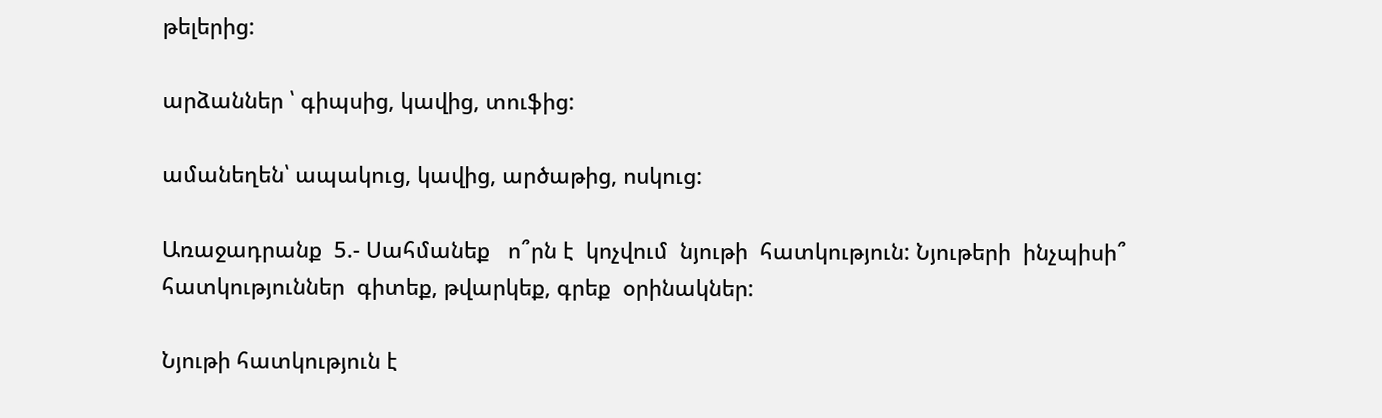թելերից:

արձաններ ՝ գիպսից, կավից, տուֆից:

ամանեղեն՝ ապակուց, կավից, արծաթից, ոսկուց:

Առաջադրանք  5.- Սահմանեք   ո՞րն է  կոչվում  նյութի  հատկություն: Նյութերի  ինչպիսի՞ հատկություններ  գիտեք, թվարկեք, գրեք  օրինակներ:

Նյութի հատկություն է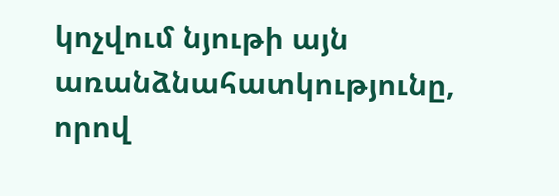կոչվում նյութի այն առանձնահատկությունը, որով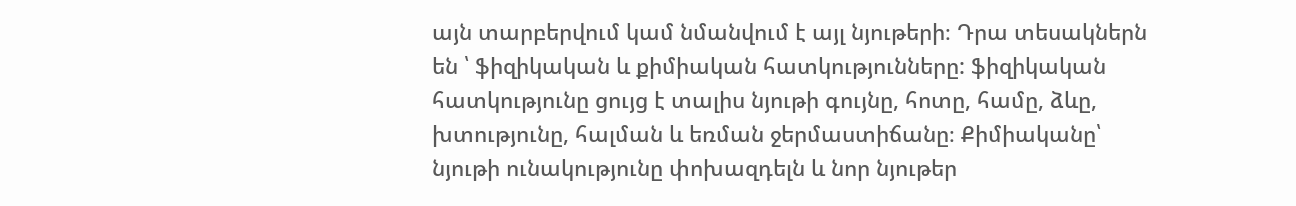այն տարբերվում կամ նմանվում է այլ նյութերի։ Դրա տեսակներն են ՝ ֆիզիկական և քիմիական հատկությունները: ֆիզիկական հատկությունը ցույց է տալիս նյութի գույնը, հոտը, համը, ձևը, խտությունը, հալման և եռման ջերմաստիճանը։ Քիմիականը՝ նյութի ունակությունը փոխազդելն և նոր նյութեր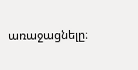առաջացնելը։